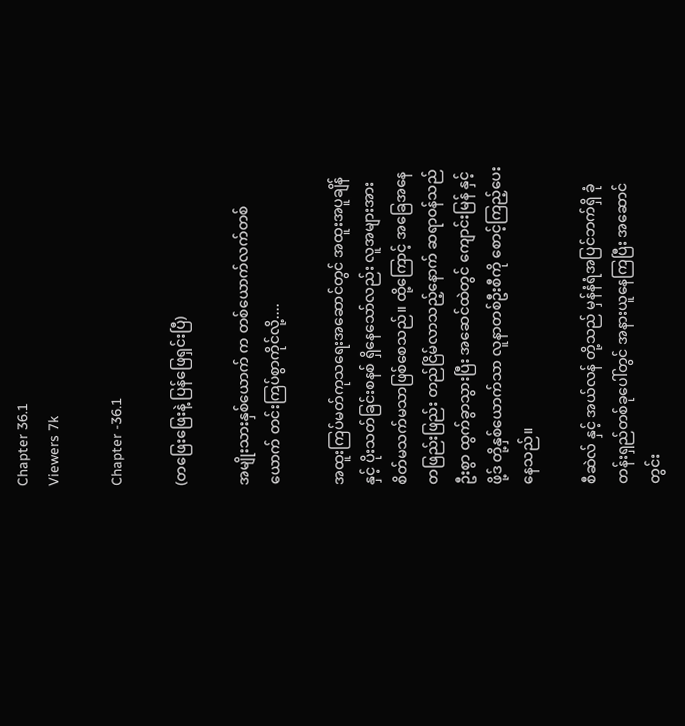Chapter 36.1
Viewers 7k

Chapter -36.1

(တဖြေးဖြေးနဲ့ ပြန်ဖြေရှင်းပြီ)

အမျိုးသားနှစ်ယောက် က တစ်ယောက်လက်တစ်ယောက် တင်းကြပ်စွာကိုင်လို့....

အထူးကြပ်မတ်ကုသရေးအဆောင်တွင် အထူးအပူချိန်နှင့် ပိုးသတ်ခြင်းစနစ် ရှိနေသော်လည်း လူအများအား စိတ်မသက်မသာဖြစ်စေသည်။ ထို့ကြောင့် အခြေအနေ တဖြည်းဖြည်း တည်ငြိမ်လာသည့်နောက် ဆရာဝန်သည် ဦးစွာ ထွက်ခွာသွားပြီး အဆေင်ထဲတွင် ကျောင်းမြန် နှင့် ဖို့ဒ် တို့နှစ်ယောက်သာ လူနာတစ်ဦးစီကို စောင့်ကြည့်ပေးနေသည်။

စီဆဲလ် နှင့် အယ်လန် တို့သည် မှန်နံရံအပြင်ဘက်ရှိ ခုံတန်းရှည်တစ်ခုပေါ်တွင် အနားယူနေကြပြီး အဆောင်တွင်း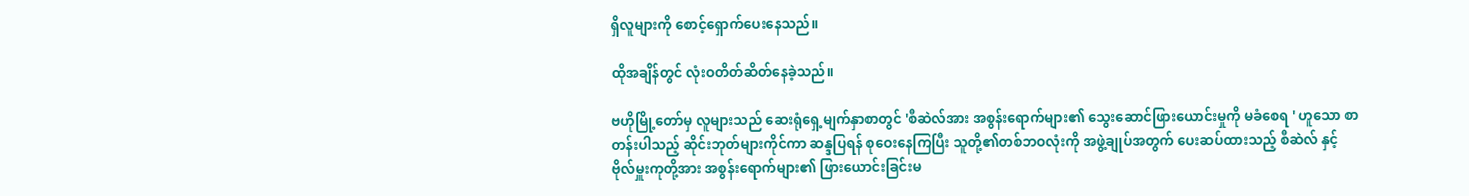ရှိလူများကို စောင့်ရှောက်ပေးနေသည်။

ထိုအချိန်တွင် လုံးဝတိတ်ဆိတ်နေခဲ့သည်။

ဗဟိုမြို့တော်မှ လူများသည် ဆေးရုံရှေ့မျက်နှာစာတွင် 'စီဆဲလ်အား အစွန်းရောက်များ၏ သွေးဆောင်ဖြားယောင်းမှုကို မခံစေရ ' ဟူသော စာတန်းပါသည့် ဆိုင်းဘုတ်များကိုင်ကာ ဆန္ဒပြရန် စုဝေးနေကြပြီး သူတို့၏တစ်ဘဝလုံးကို အဖွဲ့ချုပ်အတွက် ပေးဆပ်ထားသည့် စီဆဲလ် နှင့် ဗိုလ်မှူးကုတို့အား အစွန်းရောက်များ၏ ဖြားယောင်းခြင်းမ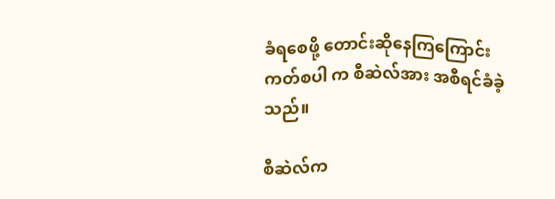ခံရစေဖို့ တောင်းဆိုနေကြကြောင်း ကတ်စပါ က စီဆဲလ်အား အစီရင်ခံခဲ့သည်။

စီဆဲလ်က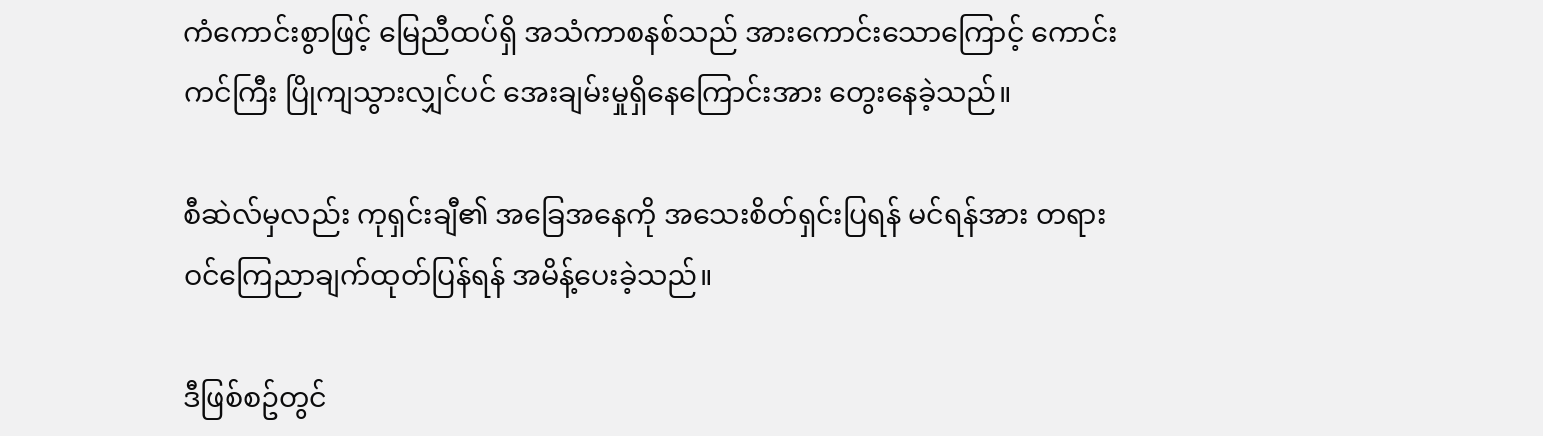ကံကောင်းစွာဖြင့် မြေညီထပ်ရှိ အသံကာစနစ်သည် အားကောင်းသောကြောင့် ကောင်းကင်ကြီး ပြိုကျသွားလျှင်ပင် အေးချမ်းမှုရှိနေကြောင်းအား တွေးနေခဲ့သည်။

စီဆဲလ်မှလည်း ကုရှင်းချီ၏ အခြေအနေကို အသေးစိတ်ရှင်းပြရန် မင်ရန်အား တရားဝင်ကြေညာချက်ထုတ်ပြန်ရန် အမိန့်ပေးခဲ့သည်။

ဒီဖြစ်စဥ်တွင်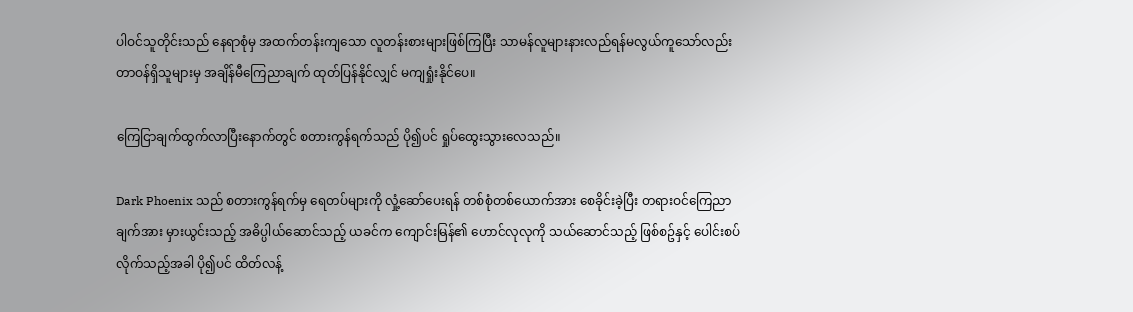ပါဝင်သူတိုင်းသည် နေရာစုံမှ အထက်တန်းကျသော လူတန်းစားများဖြစ်ကြပြီး သာမန်လူများနားလည်ရန်မလွယ်ကူသော်လည်း တာဝန်ရှိသူများမှ အချိန်မီကြေညာချက် ထုတ်ပြန်နိုင်လျှင် မကျရှုံးနိုင်ပေ။

ကြေငြာချက်ထွက်လာပြီးနောက်တွင် စတားကွန်ရက်သည် ပို၍ပင် ရှုပ်ထွေးသွားလေသည်။

Dark Phoenix သည် စတားကွန်ရက်မှ ရေတပ်များကို လှုံ့ဆော်ပေးရန် တစ်စုံတစ်ယောက်အား စေခိုင်းခဲ့ပြီး တရားဝင်ကြေညာချက်အား မှားယွင်းသည့် အဓိပ္ပါယ်ဆောင်သည့် ယခင်က ကျောင်းမြန်၏ ဟောင်လုလုကို သယ်ဆောင်သည့် ဖြစ်စဥ်နှင့် ပေါင်းစပ်လိုက်သည့်အခါ ပို၍ပင် ထိတ်လန့်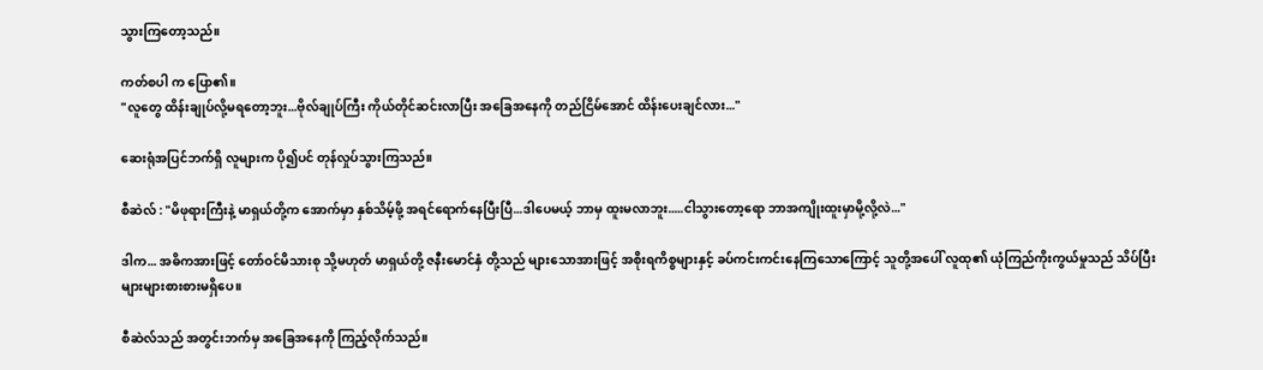သွားကြတော့သည်။

ကတ်စပါ က ပြော၏။
"လူတွေ ထိန်းချုပ်လို့မရတော့ဘူး...ဗိုလ်ချုပ်ကြီး ကိုယ်တိုင်ဆင်းလာပြီး အခြေအနေကို တည်ငြိမ်အောင် ထိန်းပေးချင်လား..."

ဆေးရုံအပြင်ဘက်ရှိ လူများက ပို၍ပင် တုန်လှုပ်သွားကြသည်။

စီဆဲလ် : "မိဖုရားကြီးနဲ့ မာရှယ်တို့က အောက်မှာ နှစ်သိမ့်ဖို့ အရင်ရောက်နေပြီးပြီ...ဒါပေမယ့် ဘာမှ ထူးမလာဘူး.....ငါသွားတော့ရော ဘာအကျိုးထူးမှာမို့လို့လဲ..."

ဒါက... အဓိကအားဖြင့် တော်ဝင်မိသားစု သို့မဟုတ် မာရှယ်တို့ ဇနီးမောင်နှံ တို့သည် များသောအားဖြင့် အစိုးရကိစ္စများနှင့် ခပ်ကင်းကင်းနေကြသောကြောင့် သူတို့အပေါ် လူထု၏ ယုံကြည်ကိုးကွယ်မှုသည် သိပ်ပြီးများများစားစားမရှိပေ။

စီဆဲလ်သည် အတွင်းဘက်မှ အခြေအနေကို ကြည့်လိုက်သည်။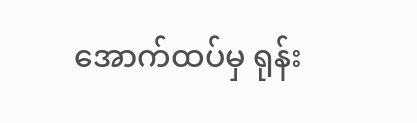အောက်ထပ်မှ ရုန်း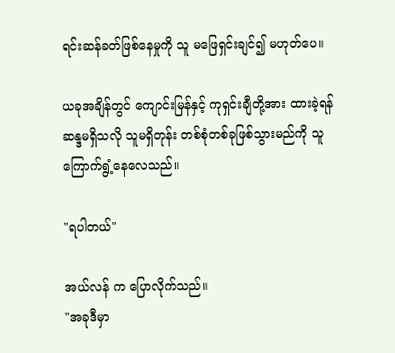ရင်းဆန်ခတ်ဖြစ်နေမှုကို သူ မဖြေရှင်းချင်၍ မဟုတ်ပေ။

ယခုအချိန်တွင် ကျောင်းမြန်နှင့် ကုရှင်းချီတို့အား ထားခဲ့ရန် ဆန္ဒမရှိသလို သူမရှိတုန်း တစ်စုံတစ်ခုဖြစ်သွားမည်ကို သူကြောက်ရွံ့နေလေသည်။

"ရပါတယ်"

အယ်လန် က ပြောလိုက်သည်။
"အခုဒီမှာ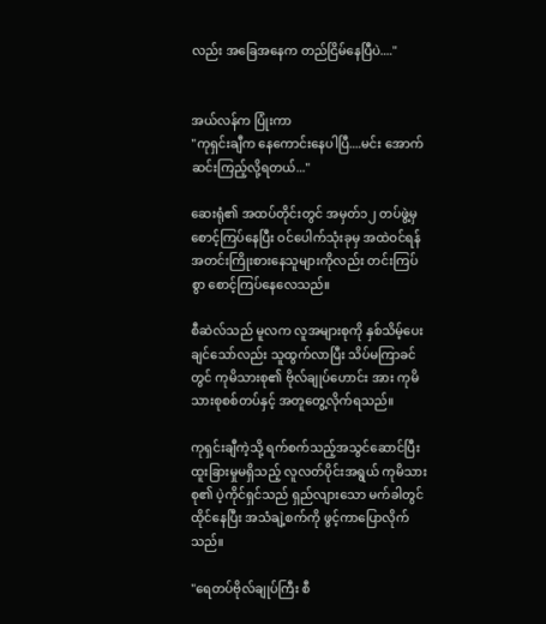လည်း အခြေအနေက တည်ငြိမ်နေပြီပဲ...."


အယ်လန်က ပြုံးကာ
"ကုရှင်းချီက နေကောင်းနေပါပြီ....မင်း အောက်ဆင်းကြည့်လို့ရတယ်..."

ဆေးရုံ၏ အထပ်တိုင်းတွင် အမှတ်၁၂ တပ်ဖွဲ့မှ စောင့်ကြပ်နေပြီး ဝင်ပေါက်သုံးခုမှ အထဲဝင်ရန် အတင်းကြိုးစားနေသူများကိုလည်း တင်းကြပ်စွာ စောင့်ကြပ်နေလေသည်။

စီဆဲလ်သည် မူလက လူအများစုကို နှစ်သိမ့်ပေးချင်သော်လည်း သူထွက်လာပြီး သိပ်မကြာခင်တွင် ကုမိသားစု၏ ဗိုလ်ချုပ်ဟောင်း အား ကုမိသားစုစစ်တပ်နှင့် အတူတွေ့လိုက်ရသည်။

ကုရှင်းချီကဲ့သို့ ရက်စက်သည့်အသွင်ဆောင်ပြီး ထူးခြားမှုမရှိသည့် လူလတ်ပိုင်းအရွယ် ကုမိသားစု၏ ပဲ့ကိုင်ရှင်သည် ရှည်လျားသော မက်ခါတွင်ထိုင်နေပြီး အသံချဲ့စက်ကို ဖွင့်ကာပြောလိုက်သည်။

"ရေတပ်ဗိုလ်ချုပ်ကြီး စီ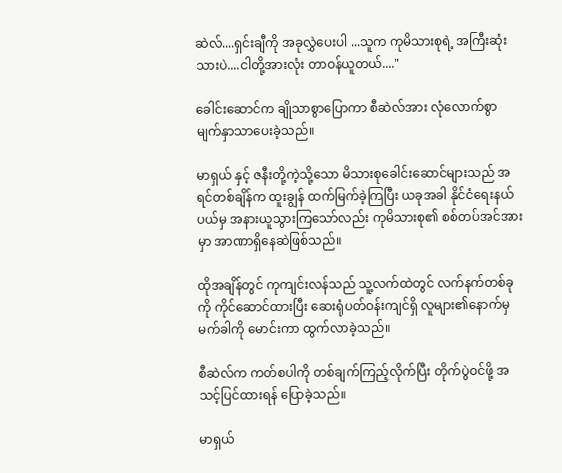ဆဲလ်....ရှင်းချီကို အခုလွှဲပေးပါ ...သူက ကုမိသားစုရဲ့ အကြီးဆုံးသားပဲ....ငါတို့အားလုံး တာဝန်ယူတယ်...."

ခေါင်းဆောင်က ချိုသာစွာပြောကာ စီဆဲလ်အား လုံလောက်စွာ မျက်နှာသာပေးခဲ့သည်။

မာရှယ် နှင့် ဇနီးတို့ကဲ့သို့သော မိသားစုခေါင်းဆောင်များသည် အရင်တစ်ချိန်က ထူးချွန် ထက်မြက်ခဲ့ကြပြီး ယခုအခါ နိုင်ငံရေးနယ်ပယ်မှ အနားယူသွားကြသော်လည်း ကုမိသားစု၏ စစ်တပ်အင်အားမှာ အာဏာရှိနေဆဲဖြစ်သည်။

ထိုအချိန်တွင် ကုကျင်းလန်သည် သူ့လက်ထဲတွင် လက်နက်တစ်ခုကို ကိုင်ဆောင်ထားပြီး ဆေးရုံပတ်ဝန်းကျင်ရှိ လူများ၏နောက်မှ မက်ခါကို မောင်းကာ ထွက်လာခဲ့သည်။

စီဆဲလ်က ကတ်စပါကို တစ်ချက်ကြည့်လိုက်ပြီး တိုက်ပွဲဝင်ဖို့ အသင့်ပြင်ထားရန် ပြောခဲ့သည်။

မာရှယ်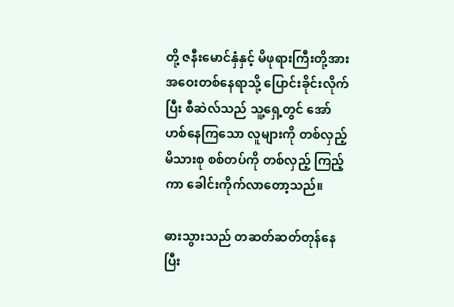တို့ ဇနီးမောင်နှံနှင့် မိဖုရားကြီးတို့အား အဝေးတစ်နေရာသို့ ပြောင်းခိုင်းလိုက်ပြီး စီဆဲလ်သည် သူ့ရှေ့တွင် အော်ဟစ်နေကြသော လူများကို တစ်လှည့် မိသားစု စစ်တပ်ကို တစ်လှည့် ကြည့်ကာ ခေါင်းကိုက်လာတော့သည်။

ဓားသွားသည် တဆတ်ဆတ်တုန်နေပြီး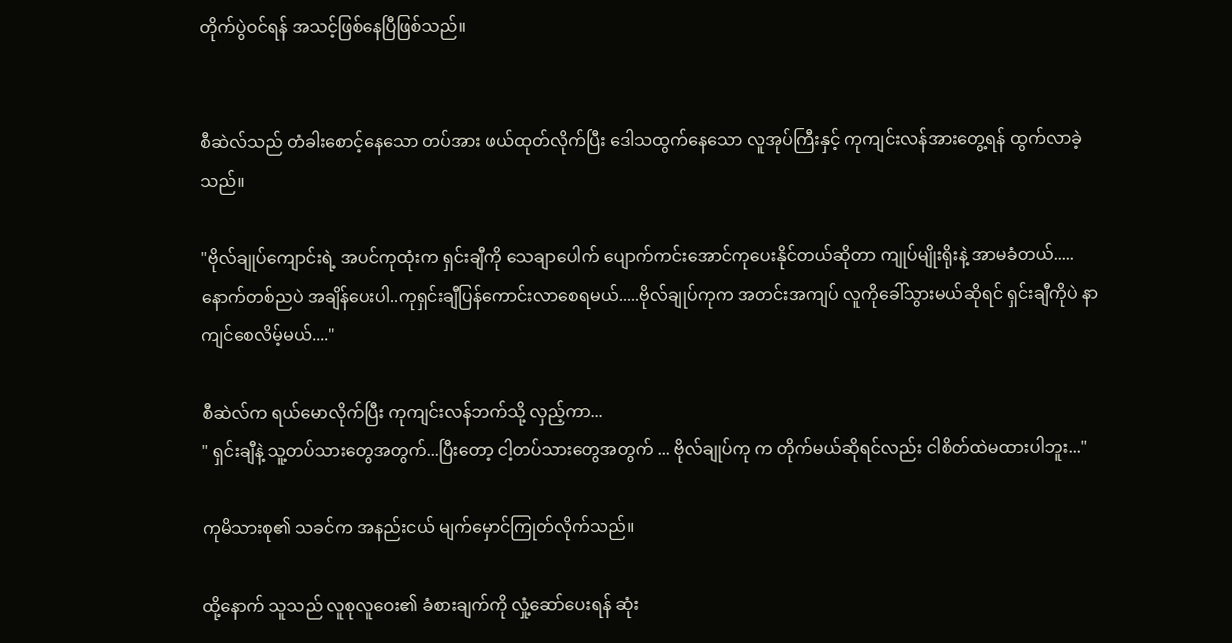တိုက်ပွဲဝင်ရန် အသင့်ဖြစ်နေပြီဖြစ်သည်။


စီဆဲလ်သည် တံခါးစောင့်နေသော တပ်အား ဖယ်ထုတ်လိုက်ပြီး ဒေါသထွက်နေသော လူအုပ်ကြီးနှင့် ကုကျင်းလန်အားတွေ့ရန် ထွက်လာခဲ့သည်။

"ဗိုလ်ချုပ်ကျောင်းရဲ့ အပင်ကုထုံးက ရှင်းချီကို သေချာပေါက် ပျောက်ကင်းအောင်ကုပေးနိုင်တယ်ဆိုတာ ကျုပ်မျိုးရိုးနဲ့ အာမခံတယ်.....နောက်တစ်ညပဲ အချိန်ပေးပါ..ကုရှင်းချီပြန်ကောင်းလာစေရမယ်.....ဗိုလ်ချုပ်ကုက အတင်းအကျပ် လူကိုခေါ်သွားမယ်ဆိုရင် ရှင်းချီကိုပဲ နာကျင်စေလိမ့်မယ်...."

စီဆဲလ်က ရယ်မောလိုက်ပြီး ကုကျင်းလန်ဘက်သို့ လှည့်ကာ...
" ရှင်းချီနဲ့ သူ့တပ်သားတွေအတွက်...ပြီးတော့ ငါ့တပ်သားတွေအတွက် ... ဗိုလ်ချုပ်ကု က တိုက်မယ်ဆိုရင်လည်း ငါစိတ်ထဲမထားပါဘူး..."

ကုမိသားစု၏ သခင်က အနည်းငယ် မျက်မှောင်ကြုတ်လိုက်သည်။

ထို့နောက် သူသည် လူစုလူဝေး၏ ခံစားချက်ကို လှုံ့ဆော်ပေးရန် ဆုံး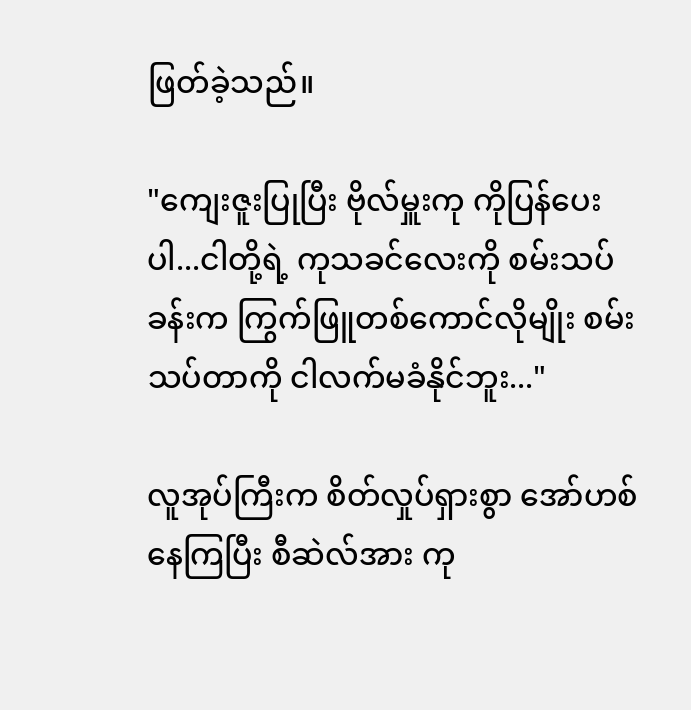ဖြတ်ခဲ့သည်။

"ကျေးဇူးပြုပြီး ဗိုလ်မှူးကု ကိုပြန်ပေးပါ...ငါတို့ရဲ့ ကုသခင်လေးကို စမ်းသပ်ခန်းက ကြွက်ဖြူတစ်ကောင်လိုမျိုး စမ်းသပ်တာကို ငါလက်မခံနိုင်ဘူး..."

လူအုပ်ကြီးက စိတ်လှုပ်ရှားစွာ အော်ဟစ်နေကြပြီး စီဆဲလ်အား ကု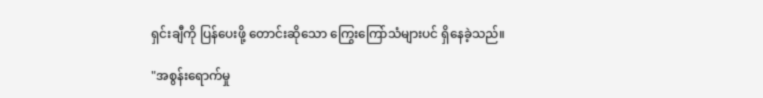ရှင်းချီကို ပြန်ပေးဖို့ တောင်းဆိုသော ကြွေးကြော်သံများပင် ရှိနေခဲ့သည်။

"အစွန်းရောက်မှု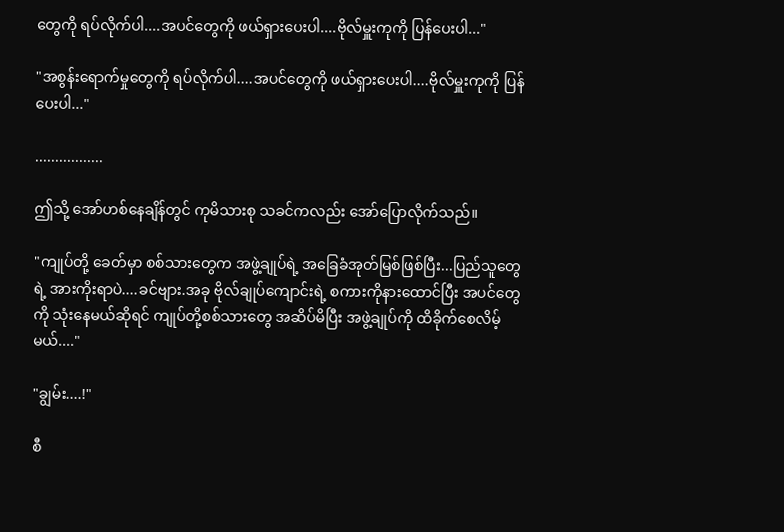တွေကို ရပ်လိုက်ပါ....အပင်တွေကို ဖယ်ရှားပေးပါ....ဗိုလ်မှူးကုကို ပြန်ပေးပါ..."

"အစွန်းရောက်မှုတွေကို ရပ်လိုက်ပါ....အပင်တွေကို ဖယ်ရှားပေးပါ....ဗိုလ်မှူးကုကို ပြန်ပေးပါ..."

.................

ဤသို့ အော်ဟစ်နေချိန်တွင် ကုမိသားစု သခင်ကလည်း အော်ပြောလိုက်သည်။

"ကျုပ်တို့ ခေတ်မှာ စစ်သားတွေက အဖွဲ့ချုပ်ရဲ့ အခြေခံအုတ်မြစ်ဖြစ်ပြီး...ပြည်သူတွေရဲ့ အားကိုးရာပဲ....ခင်ဗျား.အခု ဗိုလ်ချုပ်ကျောင်းရဲ့ စကားကိုနားထောင်ပြီး အပင်တွေကို သုံးနေမယ်ဆိုရင် ကျုပ်တို့စစ်သားတွေ အဆိပ်မိပြီး အဖွဲ့ချုပ်ကို ထိခိုက်စေလိမ့်မယ်...."

"ချွမ်း....!"

စီ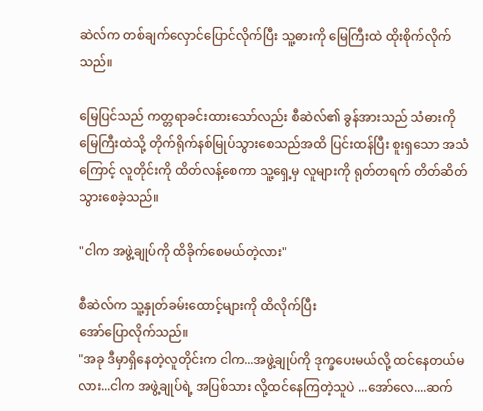ဆဲလ်က တစ်ချက်လှောင်ပြောင်လိုက်ပြီး သူ့ဓားကို မြေကြီးထဲ ထိုးစိုက်လိုက်သည်။

မြေပြင်သည် ကတ္တရာခင်းထားသော်လည်း စီဆဲလ်၏ ခွန်အားသည် သံဓားကို မြေကြီးထဲသို့ တိုက်ရိုက်နစ်မြုပ်သွားစေသည်အထိ ပြင်းထန်ပြီး စူးရှသော အသံကြောင့် လူတိုင်းကို ထိတ်လန့်စေကာ သူ့ရှေ့မှ လူများကို ရုတ်တရက် တိတ်ဆိတ်သွားစေခဲ့သည်။

"ငါက အဖွဲ့ချုပ်ကို ထိခိုက်စေမယ်တဲ့လား"

စီဆဲလ်က သူ့နှုတ်ခမ်းထောင့်များကို ထိလိုက်ပြီး
အော်ပြောလိုက်သည်။
"အခု ဒီမှာရှိနေတဲ့လူတိုင်းက ငါက...အဖွဲ့ချုပ်ကို ဒုက္ခပေးမယ်လို့ ထင်နေတယ်မလား...ငါက အဖွဲ့ချုပ်ရဲ့ အပြစ်သား လို့ထင်နေကြတဲ့သူပဲ ...အော်လေ....ဆက်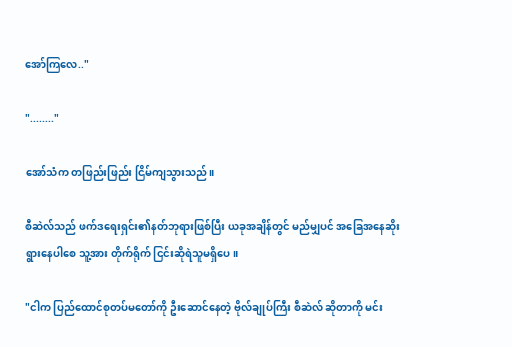အော်ကြလေ.."

"........"

အော်သံက တဖြည်းဖြည်း ငြိမ်ကျသွားသည်။

စီဆဲလ်သည် ဖက်ဒရေးရှင်း၏နတ်ဘုရားဖြစ်ပြီး ယခုအချိန်တွင် မည်မျှပင် အခြေအနေဆိုးရွားနေပါစေ သူ့အား တိုက်ရိုက် ငြင်းဆိုရဲသူမရှိပေ။

"ငါက ပြည်ထောင်စုတပ်မတော်ကို ဦးဆောင်နေတဲ့ ဗိုလ်ချုပ်ကြီး စီဆဲလ် ဆိုတာကို မင်း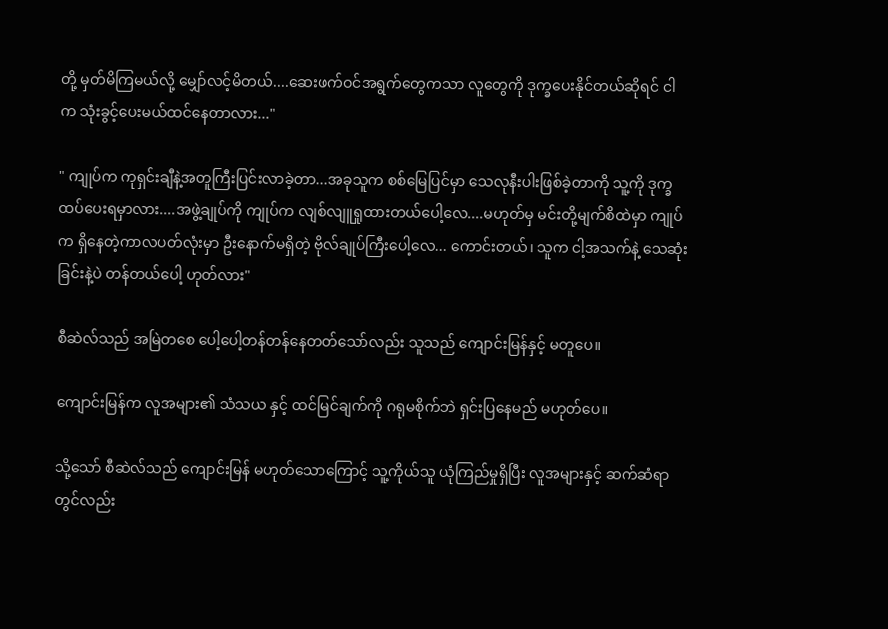တို့ မှတ်မိကြမယ်လို့ မျှော်လင့်မိတယ်....ဆေးဖက်ဝင်အရွက်တွေကသာ လူတွေကို ဒုက္ခပေးနိုင်တယ်ဆိုရင် ငါက သုံးခွင့်ပေးမယ်ထင်နေတာလား..."

" ကျုပ်က ကုရှင်းချီနဲ့အတူကြီးပြင်းလာခဲ့တာ...အခုသူက စစ်မြေပြင်မှာ သေလုနီးပါးဖြစ်ခဲ့တာကို သူ့ကို ဒုက္ခထပ်ပေးရမှာလား....အဖွဲ့ချုပ်ကို ကျုပ်က လျစ်လျူရှုထားတယ်ပေါ့လေ....မဟုတ်မှ မင်းတို့မျက်စိထဲမှာ ကျုပ်က ရှိနေတဲ့ကာလပတ်လုံးမှာ ဦးနောက်မရှိတဲ့ ဗိုလ်ချုပ်ကြီးပေါ့လေ... ကောင်းတယ်၊ သူက ငါ့အသက်နဲ့ သေဆုံးခြင်းနဲ့ပဲ တန်တယ်ပေါ့ ဟုတ်လား"

စီဆဲလ်သည် အမြဲတစေ ပေါ့ပေါ့တန်တန်နေတတ်သော်လည်း သူသည် ကျောင်းမြန်နှင့် မတူပေ။

ကျောင်းမြန်က လူအများ၏ သံသယ နှင့် ထင်မြင်ချက်ကို ဂရုမစိုက်ဘဲ ရှင်းပြနေမည် မဟုတ်ပေ။

သို့သော် စီဆဲလ်သည် ကျောင်းမြန် မဟုတ်သောကြောင့် သူ့ကိုယ်သူ ယုံကြည်မှုရှိပြီး လူအများနှင့် ဆက်ဆံရာတွင်လည်း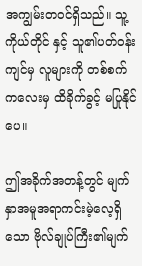အကျွမ်းတဝင်ရှိသည်။ သူ့ကိုယ်တိုင် နှင့် သူ၏ပတ်ဝန်းကျင်မှ လူများကို တစ်စက်ကလေးမှ ထိခိုက်ခွင့် မပြုနိုင်ပေ။

ဤအခိုက်အတန့်တွင် မျက်နှာအမူအရာကင်းမဲ့လေ့ရှိသော ဗိုလ်ချုပ်ကြီး၏မျက်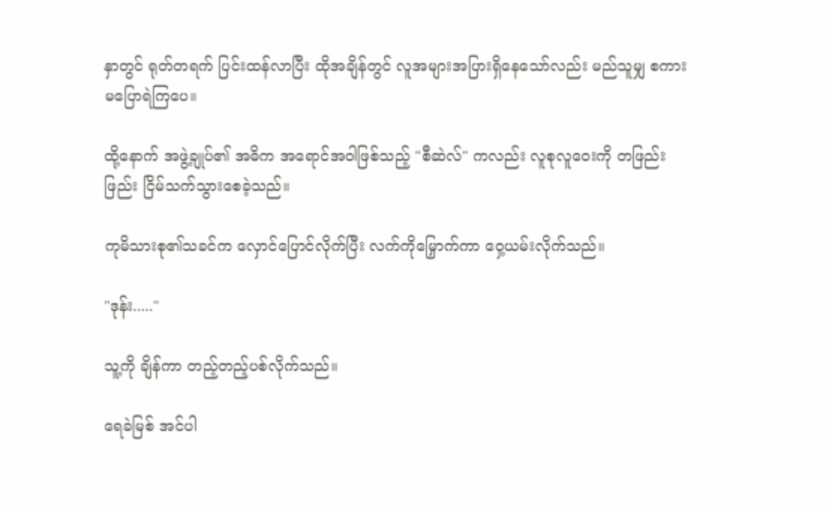နှာတွင် ရုတ်တရက် ပြင်းထန်လာပြီး ထိုအချိန်တွင် လူအများအပြားရှိနေသော်လည်း မည်သူမျှ စကားမပြောရဲကြပေ။

ထို့နောက် အဖွဲ့ချုပ်၏ အဓိက အရောင်အဝါဖြစ်သည့် "စီဆဲလ်" ကလည်း လူစုလူဝေးကို တဖြည်းဖြည်း ငြိမ်သက်သွားစေခဲ့သည်။

ကုမိသားစု၏သခင်က လှောင်ပြောင်လိုက်ပြီး လက်ကိုမြှောက်ကာ ဝှေ့ယမ်းလိုက်သည်။

"ဒုန်း....."

သူ့ကို ချိန်ကာ တည့်တည့်ပစ်လိုက်သည်။

ရေခဲမြစ် အင်ပါ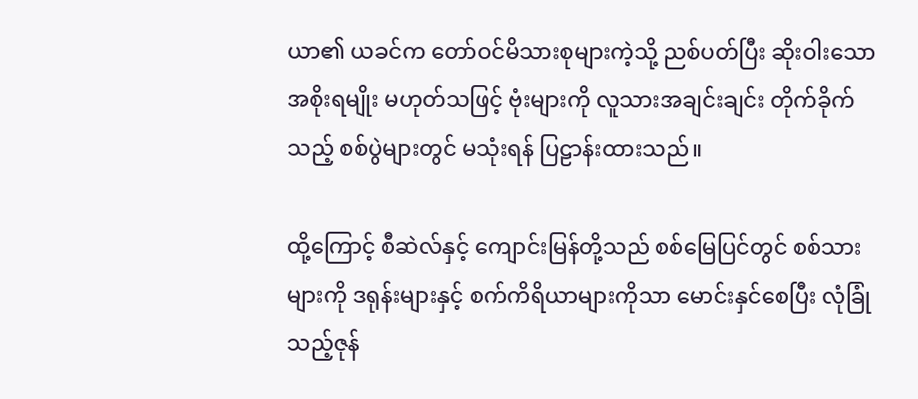ယာ၏ ယခင်က တော်ဝင်မိသားစုများကဲ့သို့ ညစ်ပတ်ပြီး ဆိုးဝါးသော အစိုးရမျိုး မဟုတ်သဖြင့် ဗုံးများကို လူသားအချင်းချင်း တိုက်ခိုက်သည့် စစ်ပွဲများတွင် မသုံးရန် ပြဠာန်းထားသည်။

ထို့ကြောင့် စီဆဲလ်နှင့် ကျောင်းမြန်တို့သည် စစ်မြေပြင်တွင် စစ်သားများကို ဒရုန်းများနှင့် စက်ကိရိယာများကိုသာ မောင်းနှင်စေပြီး လုံခြုံသည့်ဇုန်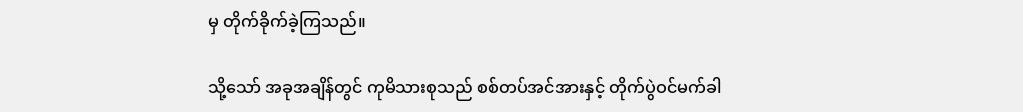မှ တိုက်ခိုက်ခဲ့ကြသည်။

သို့သော် အခုအချိန်တွင် ကုမိသားစုသည် စစ်တပ်အင်အားနှင့် တိုက်ပွဲဝင်မက်ခါ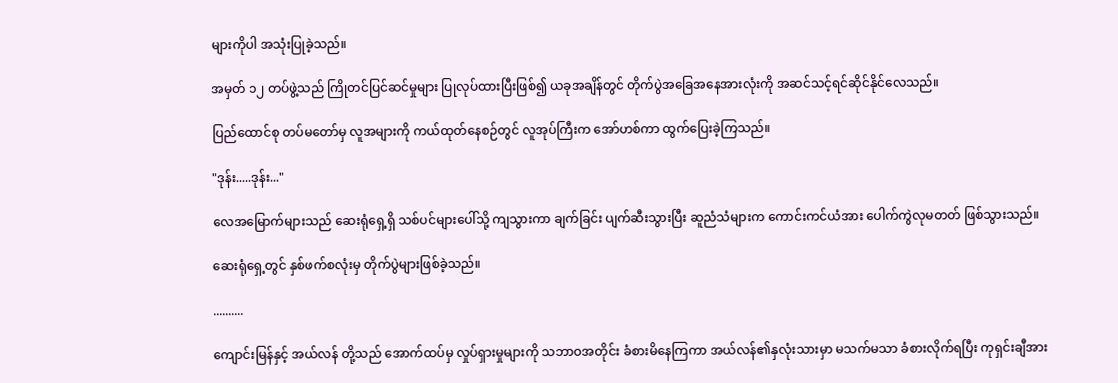များကိုပါ အသုံးပြုခဲ့သည်။

အမှတ် ၁၂ တပ်ဖွဲ့သည် ကြိုတင်ပြင်ဆင်မှုများ ပြုလုပ်ထားပြီးဖြစ်၍ ယခုအချိန်တွင် တိုက်ပွဲအခြေအနေအားလုံးကို အဆင်သင့်ရင်ဆိုင်နိုင်လေသည်။

ပြည်ထောင်စု တပ်မတော်မှ လူအများကို ကယ်ထုတ်နေစဉ်တွင် လူအုပ်ကြီးက အော်ဟစ်ကာ ထွက်ပြေးခဲ့ကြသည်။

"ဒုန်း.....ဒုန်း..."

လေအမြောက်များသည် ဆေးရုံရှေ့ရှိ သစ်ပင်များပေါ်သို့ ကျသွားကာ ချက်ခြင်း ပျက်ဆီးသွားပြီး ဆူညံသံများက ကောင်းကင်ယံအား ပေါက်ကွဲလုမတတ် ဖြစ်သွားသည်။

ဆေးရုံရှေ့တွင် နှစ်ဖက်စလုံးမှ တိုက်ပွဲများဖြစ်ခဲ့သည်။

..........

ကျောင်းမြန်နှင့် အယ်လန် တို့သည် အောက်ထပ်မှ လှုပ်ရှားမှုများကို သဘာဝအတိုင်း ခံစားမိနေကြကာ အယ်လန်၏နှလုံးသားမှာ မသက်မသာ ခံစားလိုက်ရပြီး ကုရှင်းချီအား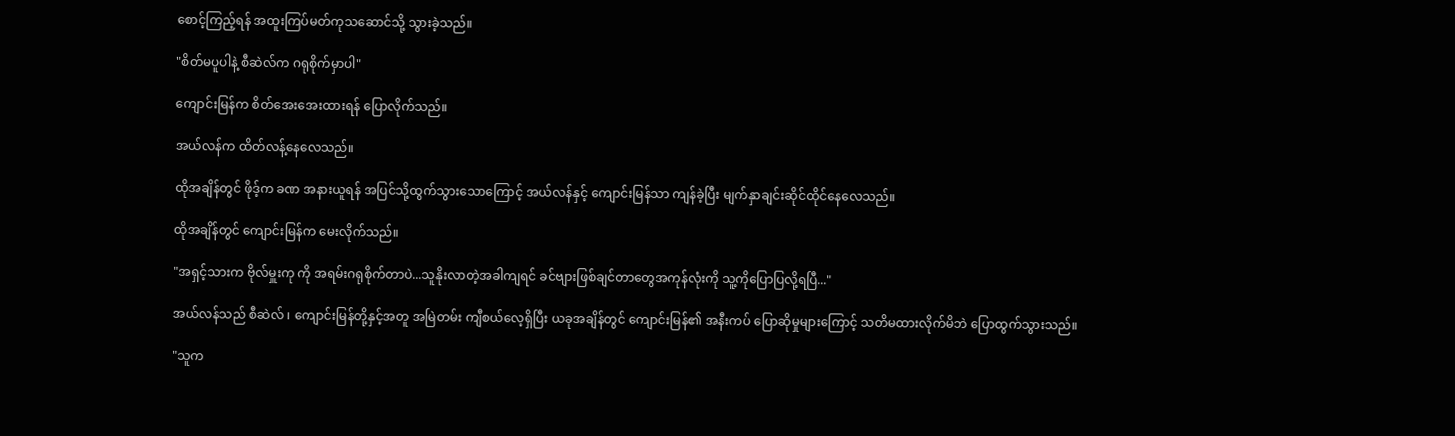စောင့်ကြည့်ရန် အထူးကြပ်မတ်ကုသဆောင်သို့ သွားခဲ့သည်။

"စိတ်မပူပါနဲ့ စီဆဲလ်က ဂရုစိုက်မှာပါ"

ကျောင်းမြန်က စိတ်အေးအေးထားရန် ပြောလိုက်သည်။

အယ်လန်က ထိတ်လန့်နေလေသည်။

ထိုအချိန်တွင် ဖိုဒ့်က ခဏ အနားယူရန် အပြင်သို့ထွက်သွားသောကြောင့် အယ်လန်နှင့် ကျောင်းမြန်သာ ကျန်ခဲ့ပြီး မျက်နှာချင်းဆိုင်ထိုင်နေလေသည်။

ထိုအချိန်တွင် ကျောင်းမြန်က မေးလိုက်သည်။

"အရှင့်သားက ဗိုလ်မှူးကု ကို အရမ်းဂရုစိုက်တာပဲ...သူနိုးလာတဲ့အခါကျရင် ခင်ဗျားဖြစ်ချင်တာတွေအကုန်လုံးကို သူ့ကိုပြောပြလို့ရပြီ..."

အယ်လန်သည် စီဆဲလ် ၊ ကျောင်းမြန်တို့နှင့်အတူ အမြဲတမ်း ကျီစယ်လေ့ရှိပြီး ယခုအချိန်တွင် ကျောင်းမြန်၏ အနီးကပ် ပြောဆိုမှုများကြောင့် သတိမထားလိုက်မိဘဲ ပြောထွက်သွားသည်။

"သူက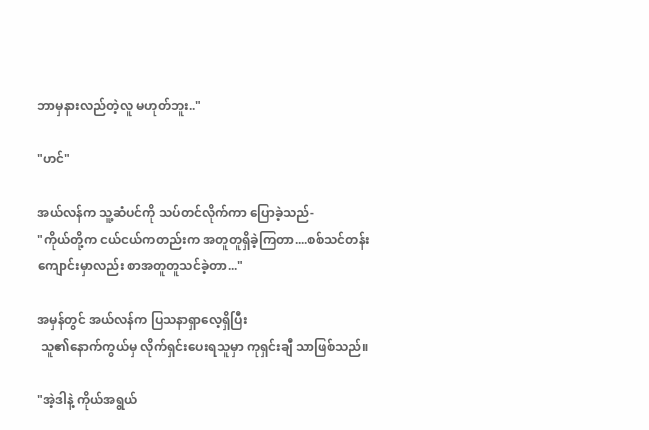ဘာမှနားလည်တဲ့လူ မဟုတ်ဘူး.."

"ဟင်"

အယ်လန်က သူ့ဆံပင်ကို သပ်တင်လိုက်ကာ ပြောခဲ့သည်-
"ကိုယ်တို့က ငယ်ငယ်ကတည်းက အတူတူရှိခဲ့ကြတာ....စစ်သင်တန်းကျောင်းမှာလည်း စာအတူတူသင်ခဲ့တာ..."

အမှန်တွင် အယ်လန်က ပြသနာရှာလေ့ရှိပြီး
 သူ၏နောက်ကွယ်မှ လိုက်ရှင်းပေးရသူမှာ ကုရှင်းချီ သာဖြစ်သည်။

"အဲ့ဒါနဲ့ ကိုယ်အရွယ်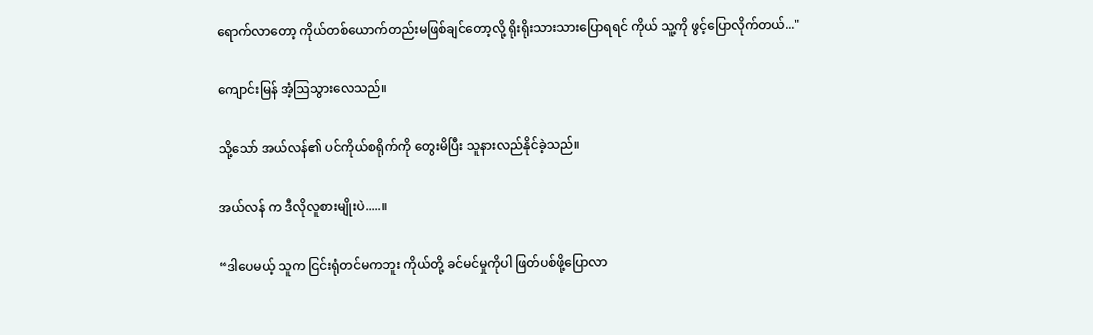ရောက်လာတော့ ကိုယ်တစ်ယောက်တည်းမဖြစ်ချင်တော့လို့ ရိုးရိုးသားသားပြောရရင် ကိုယ် သူ့ကို ဖွင့်ပြောလိုက်တယ်..."

ကျောင်းမြန် အံ့ဩသွားလေသည်။

သို့သော် အယ်လန်၏ ပင်ကိုယ်စရိုက်ကို တွေးမိပြီး သူနားလည်နိုင်ခဲ့သည်။

အယ်လန် က ဒီလိုလူစားမျိုးပဲ.....။

“ဒါပေမယ့် သူက ငြင်းရုံတင်မကဘူး ကိုယ်တို့ ခင်မင်မှုကိုပါ ဖြတ်ပစ်ဖို့ပြောလာ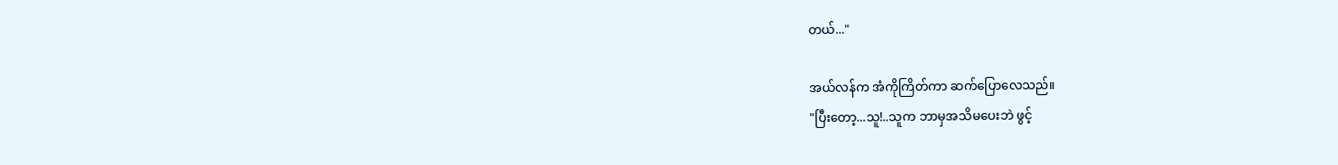တယ်..."

အယ်လန်က အံကိုကြိတ်ကာ ဆက်ပြောလေသည်။
"ပြီးတော့...သူ!..သူက ဘာမှအသိမပေးဘဲ ဖွင့်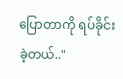ပြောတာကို ရပ်ခိုင်းခဲ့တယ်.."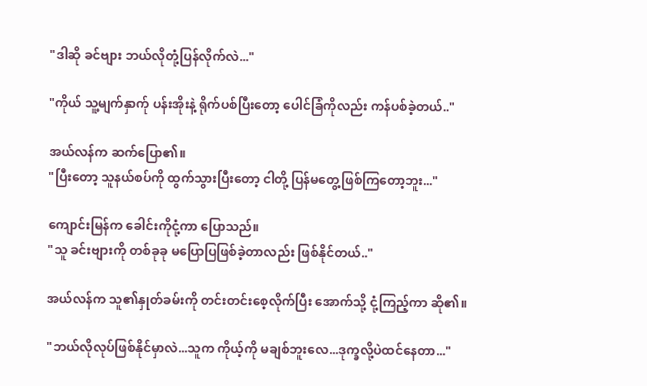"ဒါဆို ခင်ဗျား ဘယ်လိုတုံ့ပြန်လိုက်လဲ..."

"ကိုယ် သူ့မျက်နှာက်ု ပန်းအိုးနဲ့ ရိုက်ပစ်ပြီးတော့ ပေါင်ခြံကိုလည်း ကန်ပစ်ခဲ့တယ်.."

အယ်လန်က ဆက်ပြော၏။
"ပြီးတော့ သူနယ်စပ်ကို ထွက်သွားပြီးတော့ ငါတို့ ပြန်မတွေ့ဖြစ်ကြတော့ဘူး..."

ကျောင်းမြန်က ခေါင်းကိုငုံ့ကာ ပြောသည်။
"သူ ခင်းဗျားကို တစ်ခုခု မပြောပြဖြစ်ခဲ့တာလည်း ဖြစ်နိုင်တယ်.."

အယ်လန်က သူ၏နှုတ်ခမ်းကို တင်းတင်းစေ့လိုက်ပြီး အောက်သို့ ငုံ့ကြည့်ကာ ဆို၏။

"ဘယ်လိုလုပ်ဖြစ်နိုင်မှာလဲ...သူက ကိုယ့်ကို မချစ်ဘူးလေ...ဒုက္ခလို့ပဲထင်နေတာ..."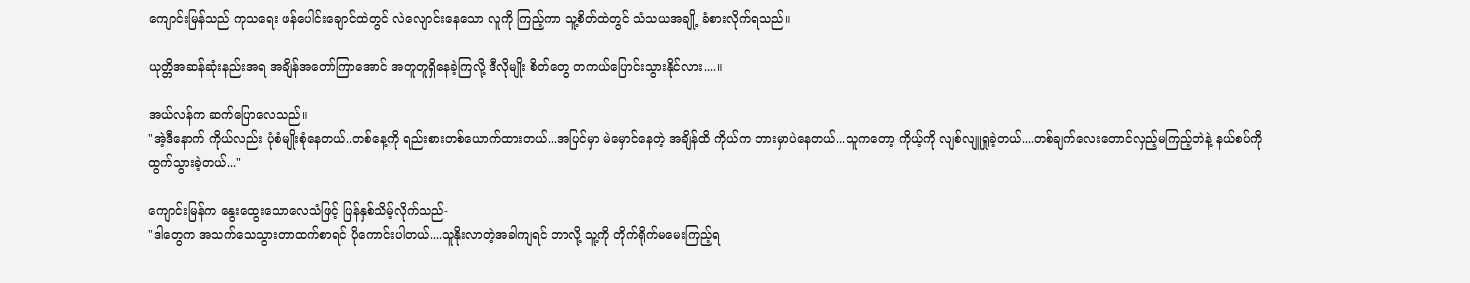ကျောင်းမြန်သည် ကုသရေး ဖန်ပေါင်းချောင်ထဲတွင် လဲလျောင်းနေသော လူကို ကြည့်ကာ သူ့စိတ်ထဲတွင် သံသယအချို့ ခံစားလိုက်ရသည်။

ယုတ္တိအဆန်ဆုံးနည်းအရ အချိန်အတော်ကြာအောင် အတူတူရှိနေခဲ့ကြလို့ ဒီလိုမျိုး စိတ်တွေ တကယ်ပြောင်းသွားနိုင်လား....။

အယ်လန်က ဆက်ပြောလေသည်။
"အဲ့ဒီနောက် ကိုယ်လည်း ပုံစံမျိုးစုံနေတယ်..တစ်နေ့ကို ရည်းစားတစ်ယောက်ထားတယ်...အပြင်မှာ မဲမှောင်နေတဲ့ အချိန်ထိ ကိုယ်က ဘားမှာပဲနေတယ်...သူကတော့ ကိုယ့်ကို လျစ်လျူရှုခဲ့တယ်....တစ်ချက်လေးတောင်လှည့်မကြည့်ဘဲနဲ့ နယ်စပ်ကို ထွက်သွားခဲ့တယ်..."

ကျောင်းမြန်က နွေးထွေးသောလေသံဖြင့် ပြန်နှစ်သိမ့်လိုက်သည်-
"ဒါတွေက အသက်သေသွားတာထက်စာရင် ပိုကောင်းပါတယ်....သူနိုးလာတဲ့အခါကျရင် ဘာလို့ သူ့ကို တိုက်ရိုက်မမေးကြည့်ရ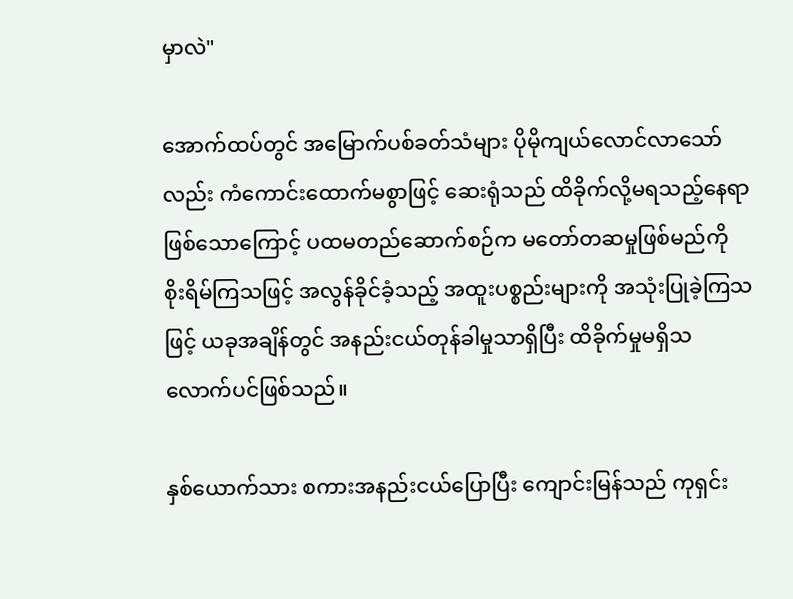မှာလဲ"

အောက်ထပ်တွင် အမြောက်ပစ်ခတ်သံများ ပိုမိုကျယ်လောင်လာသော်လည်း ကံကောင်းထောက်မစွာဖြင့် ဆေးရုံသည် ထိခိုက်လို့မရသည့်နေရာဖြစ်သောကြောင့် ပထမတည်ဆောက်စဉ်က မတော်တဆမှုဖြစ်မည်ကို စိုးရိမ်ကြသဖြင့် အလွန်ခိုင်ခံ့သည့် အထူးပစ္စည်းများကို အသုံးပြုခဲ့ကြသဖြင့် ယခုအချိန်တွင် အနည်းငယ်တုန်ခါမှုသာရှိပြီး ထိခိုက်မှုမရှိသလောက်ပင်ဖြစ်သည်။

နှစ်ယောက်သား စကားအနည်းငယ်ပြောပြီး ကျောင်းမြန်သည် ကုရှင်း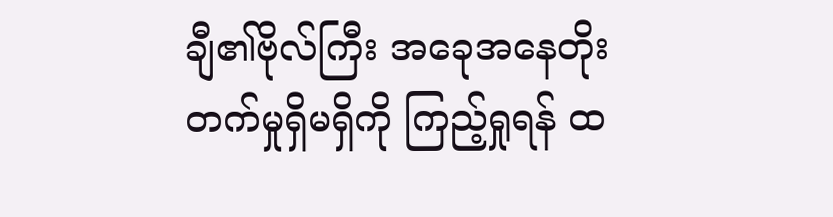ချီ၏ဗိုလ်ကြီး အခေုအနေတိုးတက်မှုရှိမရှိကို ကြည့်ရှုရန် ထ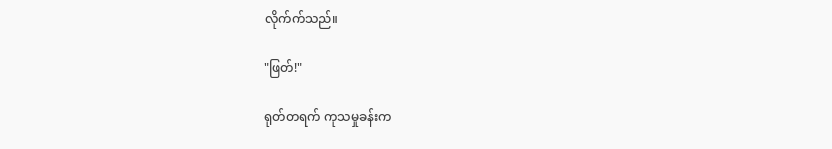လိုက်က်သည်။

"ဖြတ်!"

ရုတ်တရက် ကုသမှုခန်းက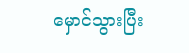မှောင်သွားပြီး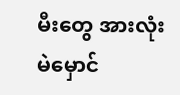မီးတွေ အားလုံး မဲမှောင်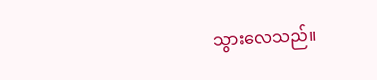သွားလေသည်။